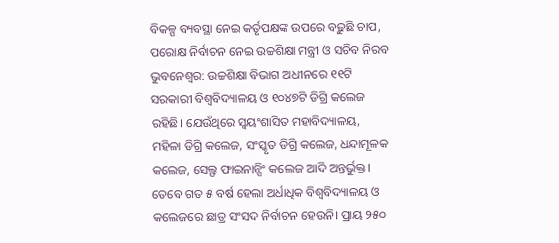ବିକଳ୍ପ ବ୍ୟବସ୍ଥା ନେଇ କର୍ତୃପକ୍ଷଙ୍କ ଉପରେ ବଢ଼ୁଛି ଚାପ, ପରୋକ୍ଷ ନିର୍ବାଚନ ନେଇ ଉଚ୍ଚଶିକ୍ଷା ମନ୍ତ୍ରୀ ଓ ସଚିବ ନିରବ
ଭୁବନେଶ୍ବର: ଉଚ୍ଚଶିକ୍ଷା ବିଭାଗ ଅଧୀନରେ ୧୧ଟି ସରକାରୀ ବିଶ୍ବବିଦ୍ୟାଳୟ ଓ ୧୦୪୭ଟି ଡିଗ୍ରି କଲେଜ ରହିଛି। ଯେଉଁଥିରେ ସ୍ବୟଂଶାସିତ ମହାବିଦ୍ୟାଳୟ, ମହିଳା ଡିଗ୍ରି କଲେଜ, ସଂସ୍କୃତ ଡିଗ୍ରି କଲେଜ, ଧନ୍ଦାମୂଳକ କଲେଜ, ସେଲ୍ଫ ଫାଇନାନ୍ସିଂ କଲେଜ ଆଦି ଅନ୍ତର୍ଭୁକ୍ତ। ତେବେ ଗତ ୫ ବର୍ଷ ହେଲା ଅର୍ଧାଧିକ ବିଶ୍ବବିଦ୍ୟାଳୟ ଓ କଲେଜରେ ଛାତ୍ର ସଂସଦ ନିର୍ବାଚନ ହେଉନି। ପ୍ରାୟ ୨୫୦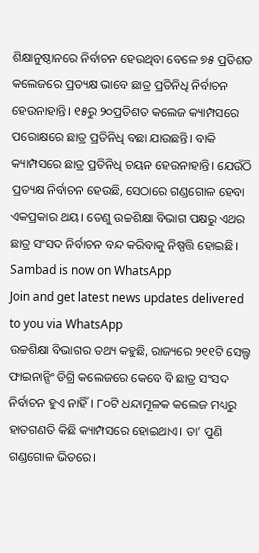ଶିକ୍ଷାନୁଷ୍ଠାନରେ ନିର୍ବାଚନ ହେଉଥିବା ବେଳେ ୭୫ ପ୍ରତିଶତ କଲେଜରେ ପ୍ରତ୍ୟକ୍ଷ ଭାବେ ଛାତ୍ର ପ୍ରତିନିଧି ନିର୍ବାଚନ ହେଉନାହାନ୍ତି। ୧୫ରୁ ୨୦ପ୍ରତିଶତ କଲେଜ କ୍ୟାମ୍ପସରେ ପରୋକ୍ଷରେ ଛାତ୍ର ପ୍ରତିନିଧି ବଛା ଯାଉଛନ୍ତି। ବାକି କ୍ୟାମ୍ପସରେ ଛାତ୍ର ପ୍ରତିନିଧି ଚୟନ ହେଉନାହାନ୍ତି। ଯେଉଁଠି ପ୍ରତ୍ୟକ୍ଷ ନିର୍ବାଚନ ହେଉଛି, ସେଠାରେ ଗଣ୍ଡଗୋଳ ହେବା ଏକପ୍ରକାର ଥୟ। ତେଣୁ ଉଚ୍ଚଶିକ୍ଷା ବିଭାଗ ପକ୍ଷରୁ ଏଥର ଛାତ୍ର ସଂସଦ ନିର୍ବାଚନ ବନ୍ଦ କରିବାକୁ ନିଷ୍ପତ୍ତି ହୋଇଛି।
Sambad is now on WhatsApp
Join and get latest news updates delivered to you via WhatsApp
ଉଚ୍ଚଶିକ୍ଷା ବିଭାଗର ତଥ୍ୟ କହୁଛି, ରାଜ୍ୟରେ ୨୧୧ଟି ସେଲ୍ଫ ଫାଇନାନ୍ସିଂ ଡିଗ୍ରି କଲେଜରେ କେବେ ବି ଛାତ୍ର ସଂସଦ ନିର୍ବାଚନ ହୁଏ ନାହିଁ। ୮୦ଟି ଧନ୍ଦାମୂଳକ କଲେଜ ମଧ୍ୟରୁ ହାତଗଣତି କିଛି କ୍ୟାମ୍ପସରେ ହୋଇଥାଏ। ତା’ ପୁଣି ଗଣ୍ଡଗୋଳ ଭିତରେ।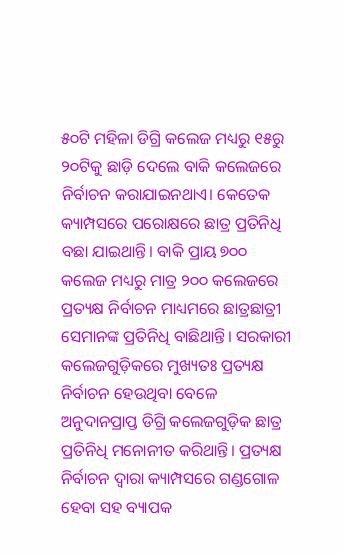୫୦ଟି ମହିଳା ଡିଗ୍ରି କଲେଜ ମଧ୍ୟରୁ ୧୫ରୁ ୨୦ଟିକୁ ଛାଡ଼ି ଦେଲେ ବାକି କଲେଜରେ ନିର୍ବାଚନ କରାଯାଇନଥାଏ। କେତେକ କ୍ୟାମ୍ପସରେ ପରୋକ୍ଷରେ ଛାତ୍ର ପ୍ରତିନିଧି ବଛା ଯାଇଥାନ୍ତି। ବାକି ପ୍ରାୟ ୭୦୦ କଲେଜ ମଧ୍ୟରୁ ମାତ୍ର ୨୦୦ କଲେଜରେ ପ୍ରତ୍ୟକ୍ଷ ନିର୍ବାଚନ ମାଧ୍ୟମରେ ଛାତ୍ରଛାତ୍ରୀ ସେମାନଙ୍କ ପ୍ରତିନିଧି ବାଛିଥାନ୍ତି। ସରକାରୀ କଲେଜଗୁଡ଼ିକରେ ମୁଖ୍ୟତଃ ପ୍ରତ୍ୟକ୍ଷ ନିର୍ବାଚନ ହେଉଥିବା ବେଳେ ଅନୁଦାନପ୍ରାପ୍ତ ଡିଗ୍ରି କଲେଜଗୁଡ଼ିକ ଛାତ୍ର ପ୍ରତିନିଧି ମନୋନୀତ କରିଥାନ୍ତି। ପ୍ରତ୍ୟକ୍ଷ ନିର୍ବାଚନ ଦ୍ବାରା କ୍ୟାମ୍ପସରେ ଗଣ୍ଡଗୋଳ ହେବା ସହ ବ୍ୟାପକ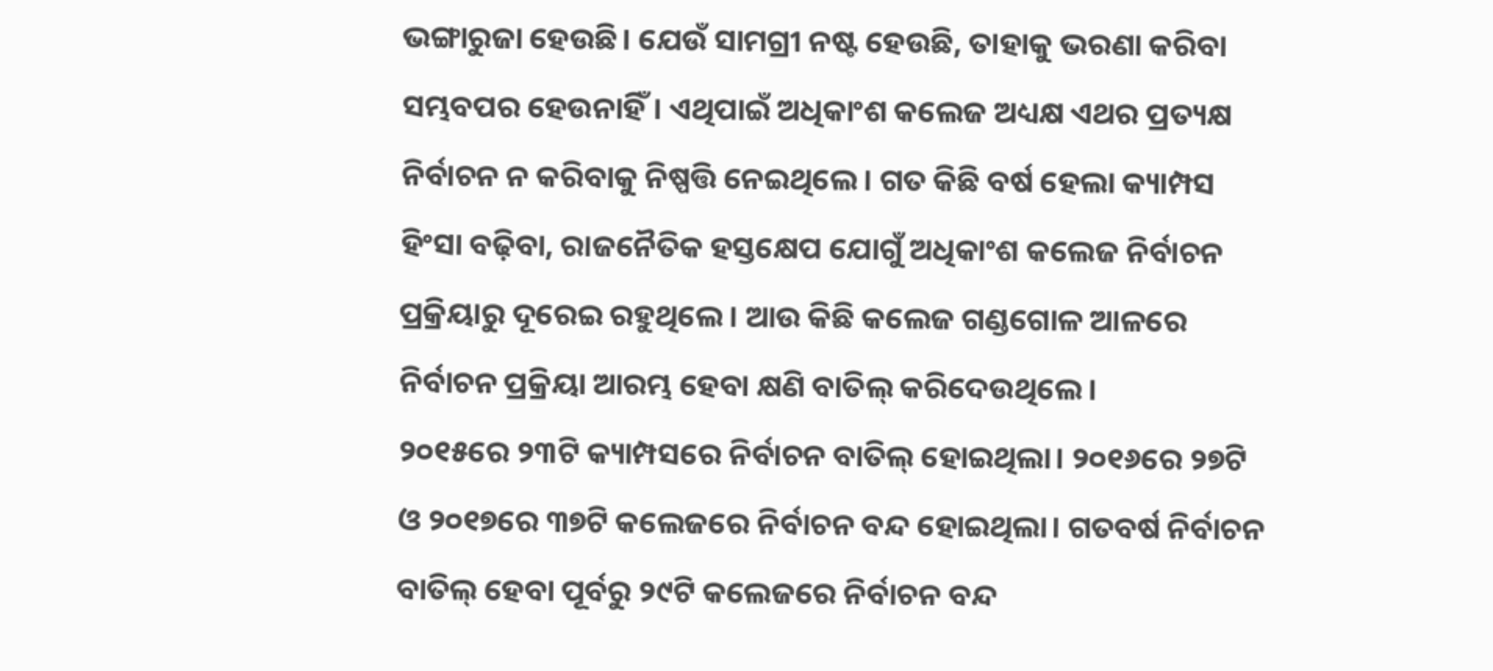ଭଙ୍ଗାରୁଜା ହେଉଛି। ଯେଉଁ ସାମଗ୍ରୀ ନଷ୍ଟ ହେଉଛି, ତାହାକୁ ଭରଣା କରିବା ସମ୍ଭବପର ହେଉନାହିଁ। ଏଥିପାଇଁ ଅଧିକାଂଶ କଲେଜ ଅଧ୍ୟକ୍ଷ ଏଥର ପ୍ରତ୍ୟକ୍ଷ ନିର୍ବାଚନ ନ କରିବାକୁ ନିଷ୍ପତ୍ତି ନେଇଥିଲେ। ଗତ କିଛି ବର୍ଷ ହେଲା କ୍ୟାମ୍ପସ ହିଂସା ବଢ଼ିବା, ରାଜନୈତିକ ହସ୍ତକ୍ଷେପ ଯୋଗୁଁ ଅଧିକାଂଶ କଲେଜ ନିର୍ବାଚନ ପ୍ରକ୍ରିୟାରୁ ଦୂରେଇ ରହୁଥିଲେ। ଆଉ କିଛି କଲେଜ ଗଣ୍ଡଗୋଳ ଆଳରେ ନିର୍ବାଚନ ପ୍ରକ୍ରିୟା ଆରମ୍ଭ ହେବା କ୍ଷଣି ବାତିଲ୍ କରିଦେଉଥିଲେ।
୨୦୧୫ରେ ୨୩ଟି କ୍ୟାମ୍ପସରେ ନିର୍ବାଚନ ବାତିଲ୍ ହୋଇଥିଲା। ୨୦୧୬ରେ ୨୭ଟି ଓ ୨୦୧୭ରେ ୩୭ଟି କଲେଜରେ ନିର୍ବାଚନ ବନ୍ଦ ହୋଇଥିଲା। ଗତବର୍ଷ ନିର୍ବାଚନ ବାତିଲ୍ ହେବା ପୂର୍ବରୁ ୨୯ଟି କଲେଜରେ ନିର୍ବାଚନ ବନ୍ଦ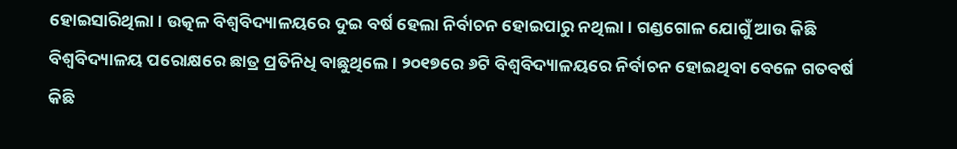ହୋଇସାରିଥିଲା। ଉତ୍କଳ ବିଶ୍ବବିଦ୍ୟାଳୟରେ ଦୁଇ ବର୍ଷ ହେଲା ନିର୍ବାଚନ ହୋଇପାରୁ ନଥିଲା। ଗଣ୍ଡଗୋଳ ଯୋଗୁଁ ଆଉ କିଛି ବିଶ୍ବବିଦ୍ୟାଳୟ ପରୋକ୍ଷରେ ଛାତ୍ର ପ୍ରତିନିଧି ବାଛୁଥିଲେ। ୨୦୧୭ରେ ୬ଟି ବିଶ୍ବବିଦ୍ୟାଳୟରେ ନିର୍ବାଚନ ହୋଇଥିବା ବେଳେ ଗତବର୍ଷ କିଛି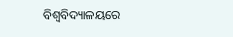ବିଶ୍ବବିଦ୍ୟାଳୟରେ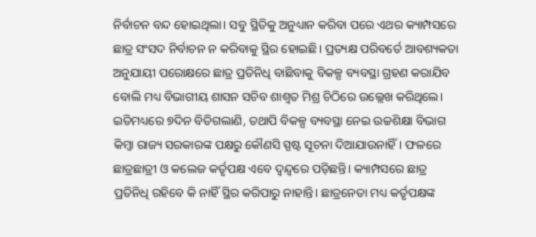ନିର୍ବାଚନ ବନ୍ଦ ହୋଇଥିଲା। ସବୁ ସ୍ଥିତିକୁ ଅନୁଧ୍ୟାନ କରିବା ପରେ ଏଥର କ୍ୟାମ୍ପସରେ ଛାତ୍ର ସଂସଦ ନିର୍ବାଚନ ନ କରିବାକୁ ସ୍ଥିର ହୋଇଛି। ପ୍ରତ୍ୟକ୍ଷ ପରିବର୍ତେ ଆବଶ୍ୟକତା ଅନୁଯାୟୀ ପରୋକ୍ଷରେ ଛାତ୍ର ପ୍ରତିନିଧି ବାଛିବାକୁ ବିକଳ୍ପ ବ୍ୟବସ୍ଥା ଗ୍ରହଣ କରାଯିବ ବୋଲି ମଧ୍ୟ ବିଭାଗୀୟ ଶାସନ ସଚିବ ଶାଶ୍ବତ ମିଶ୍ର ଚିଠିରେ ଉଲ୍ଲେଖ କରିଥିଲେ। ଇତିମଧ୍ୟରେ ୭ଦିନ ବିତିଗଲାଣି, ତଥାପି ବିକଳ୍ପ ବ୍ୟବସ୍ଥା ନେଇ ଉଚ୍ଚଶିକ୍ଷା ବିଭାଗ କିମ୍ବା ରାଜ୍ୟ ସରକାରଙ୍କ ପକ୍ଷରୁ କୌଣସି ସ୍ପଷ୍ଟ ସୂଚନା ଦିଆଯାଉନାହିଁ। ଫଳରେ ଛାତ୍ରଛାତ୍ରୀ ଓ କଲେଜ କର୍ତୃପକ୍ଷ ଏବେ ଦ୍ବନ୍ଦ୍ବରେ ପଡ଼ିଛନ୍ତି। କ୍ୟାମ୍ପସରେ ଛାତ୍ର ପ୍ରତିନିଧି ରହିବେ କି ନାହିଁ ସ୍ଥିର କରିପାରୁ ନାହାନ୍ତି। ଛାତ୍ରନେତା ମଧ୍ୟ କର୍ତୃପକ୍ଷଙ୍କ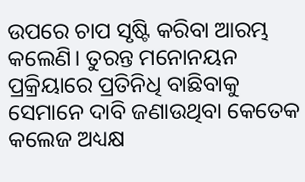ଉପରେ ଚାପ ସୃଷ୍ଟି କରିବା ଆରମ୍ଭ କଲେଣି। ତୁରନ୍ତ ମନୋନୟନ ପ୍ରକ୍ରିୟାରେ ପ୍ରତିନିଧି ବାଛିବାକୁ ସେମାନେ ଦାବି ଜଣାଉଥିବା କେତେକ କଲେଜ ଅଧ୍ୟକ୍ଷ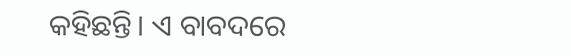କହିଛନ୍ତି। ଏ ବାବଦରେ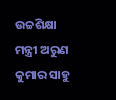ଉଚ୍ଚଶିକ୍ଷା ମନ୍ତ୍ରୀ ଅରୁଣ କୁମାର ସାହୁ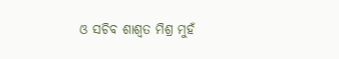ଓ ସଚିବ ଶାଶ୍ବତ ମିଶ୍ର ମୁହଁ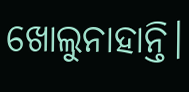ଖୋଲୁନାହାନ୍ତି।